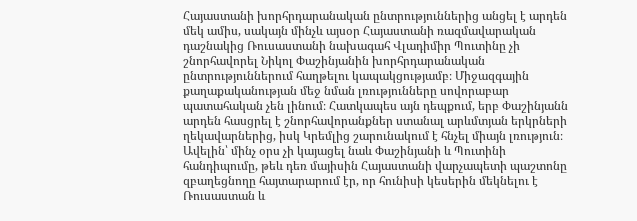Հայաստանի խորհրդարանական ընտրություններից անցել է արդեն մեկ ամիս, սակայն մինչև այսօր Հայաստանի ռազմավարական դաշնակից Ռուսաստանի նախագահ Վլադիմիր Պուտինը չի շնորհավորել Նիկոլ Փաշինյանին խորհրդարանական ընտրություններում հաղթելու կապակցությամբ։ Միջազգային քաղաքականության մեջ նման լռությունները սովորաբար պատահական չեն լինում։ Հատկապես այն դեպքում, երբ Փաշինյանն արդեն հասցրել է շնորհավորանքներ ստանալ արևմտյան երկրների ղեկավարներից, իսկ Կրեմլից շարունակում է հնչել միայն լռություն։ Ավելին՝ մինչ օրս չի կայացել նաև Փաշինյանի և Պուտինի հանդիպումը, թեև դեռ մայիսին Հայաստանի վարչապետի պաշտոնը զբաղեցնողը հայտարարում էր, որ հունիսի կեսերին մեկնելու է Ռուսաստան և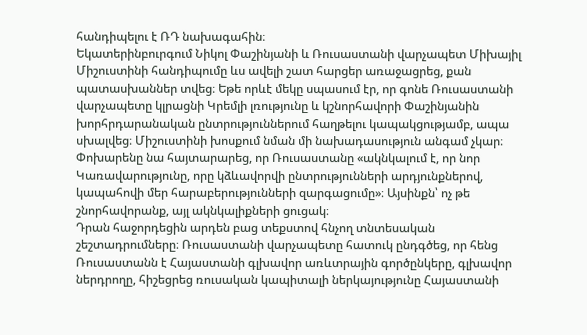հանդիպելու է ՌԴ նախագահին։
Եկատերինբուրգում Նիկոլ Փաշինյանի և Ռուսաստանի վարչապետ Միխայիլ Միշուստինի հանդիպումը ևս ավելի շատ հարցեր առաջացրեց, քան պատասխաններ տվեց։ Եթե որևէ մեկը սպասում էր, որ գոնե Ռուսաստանի վարչապետը կլրացնի Կրեմլի լռությունը և կշնորհավորի Փաշինյանին խորհրդարանական ընտրություններում հաղթելու կապակցությամբ, ապա սխալվեց։ Միշուստինի խոսքում նման մի նախադասություն անգամ չկար։ Փոխարենը նա հայտարարեց, որ Ռուսաստանը «ակնկալում է, որ նոր Կառավարությունը, որը կձևավորվի ընտրությունների արդյունքներով, կապահովի մեր հարաբերությունների զարգացումը»։ Այսինքն՝ ոչ թե շնորհավորանք, այլ ակնկալիքների ցուցակ։
Դրան հաջորդեցին արդեն բաց տեքստով հնչող տնտեսական շեշտադրումները։ Ռուսաստանի վարչապետը հատուկ ընդգծեց, որ հենց Ռուսաստանն է Հայաստանի գլխավոր առևտրային գործընկերը, գլխավոր ներդրողը, հիշեցրեց ռուսական կապիտալի ներկայությունը Հայաստանի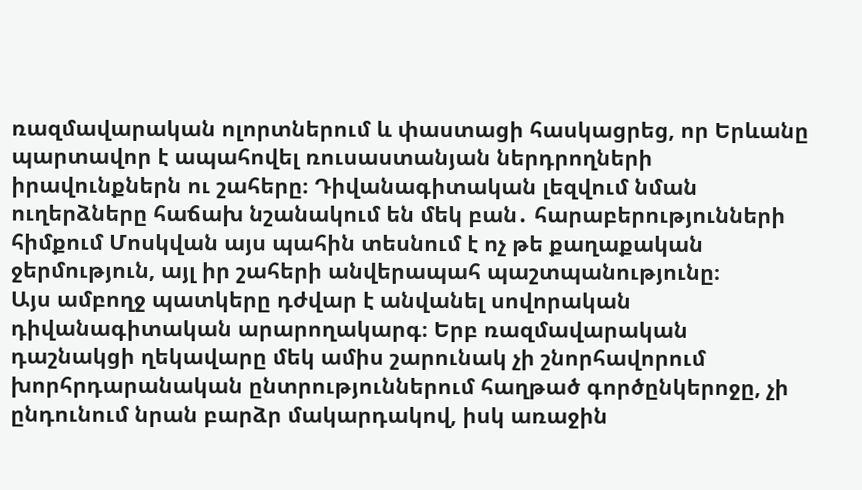ռազմավարական ոլորտներում և փաստացի հասկացրեց, որ Երևանը պարտավոր է ապահովել ռուսաստանյան ներդրողների իրավունքներն ու շահերը։ Դիվանագիտական լեզվում նման ուղերձները հաճախ նշանակում են մեկ բան․ հարաբերությունների հիմքում Մոսկվան այս պահին տեսնում է ոչ թե քաղաքական ջերմություն, այլ իր շահերի անվերապահ պաշտպանությունը։
Այս ամբողջ պատկերը դժվար է անվանել սովորական դիվանագիտական արարողակարգ։ Երբ ռազմավարական դաշնակցի ղեկավարը մեկ ամիս շարունակ չի շնորհավորում խորհրդարանական ընտրություններում հաղթած գործընկերոջը, չի ընդունում նրան բարձր մակարդակով, իսկ առաջին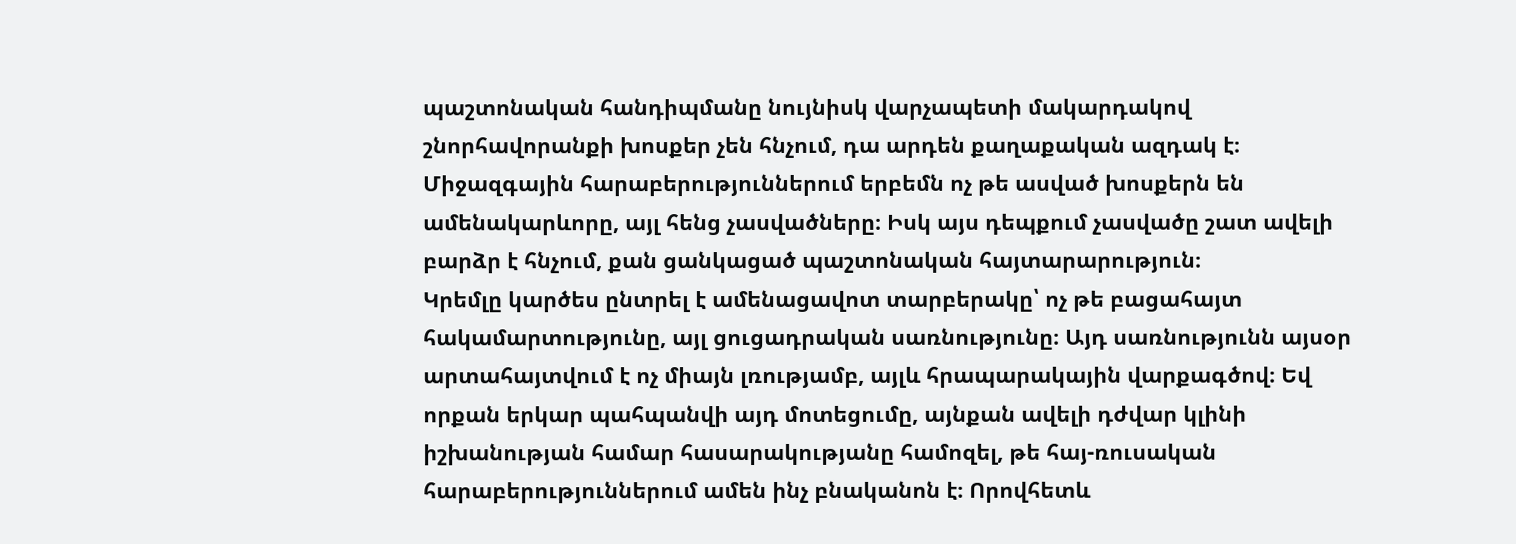պաշտոնական հանդիպմանը նույնիսկ վարչապետի մակարդակով շնորհավորանքի խոսքեր չեն հնչում, դա արդեն քաղաքական ազդակ է։ Միջազգային հարաբերություններում երբեմն ոչ թե ասված խոսքերն են ամենակարևորը, այլ հենց չասվածները։ Իսկ այս դեպքում չասվածը շատ ավելի բարձր է հնչում, քան ցանկացած պաշտոնական հայտարարություն։
Կրեմլը կարծես ընտրել է ամենացավոտ տարբերակը՝ ոչ թե բացահայտ հակամարտությունը, այլ ցուցադրական սառնությունը։ Այդ սառնությունն այսօր արտահայտվում է ոչ միայն լռությամբ, այլև հրապարակային վարքագծով։ Եվ որքան երկար պահպանվի այդ մոտեցումը, այնքան ավելի դժվար կլինի իշխանության համար հասարակությանը համոզել, թե հայ-ռուսական հարաբերություններում ամեն ինչ բնականոն է։ Որովհետև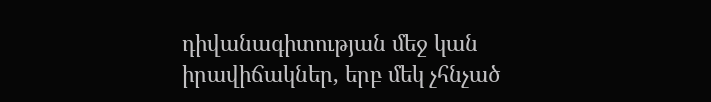դիվանագիտության մեջ կան իրավիճակներ, երբ մեկ չհնչած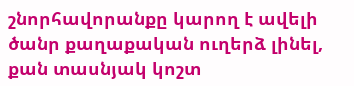շնորհավորանքը կարող է ավելի ծանր քաղաքական ուղերձ լինել, քան տասնյակ կոշտ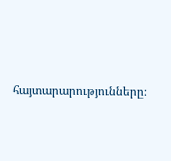հայտարարությունները։